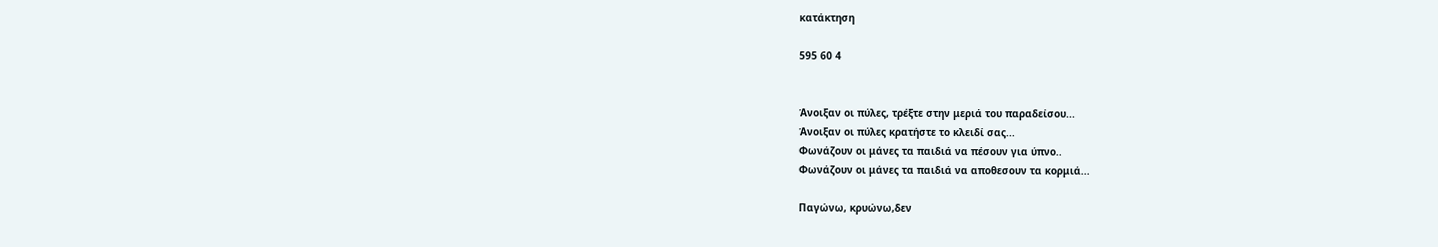κατάκτηση

595 60 4


Άνοιξαν οι πύλες, τρέξτε στην μεριά του παραδείσου...
Άνοιξαν οι πύλες κρατήστε το κλειδί σας...
Φωνάζουν οι μάνες τα παιδιά να πέσουν για ύπνο..
Φωνάζουν οι μάνες τα παιδιά να αποθεσουν τα κορμιά...

Παγώνω, κρυώνω,δεν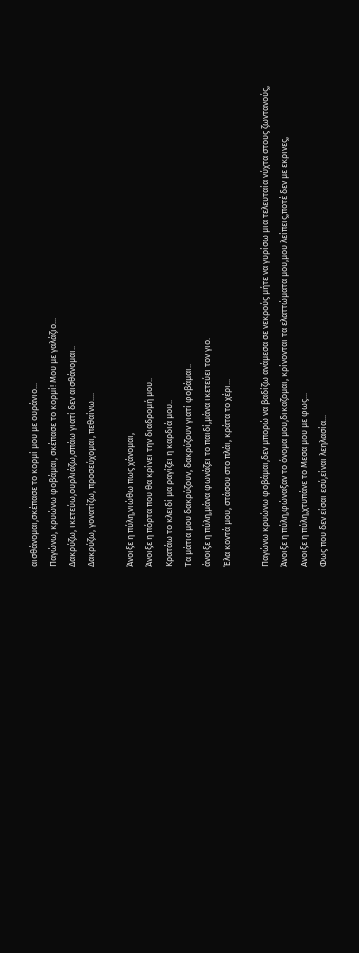αισθάνομαι,σκέπασε το κορμί μου με ουράνιο...
Παγώνω, κρυώνω φοβάμαι, σκέπασε το κορμί! Μου με γαλάζιο...
Δακρύζω, ικετεύω,ουρλιάζω,σπάω γιατί δεν αισθάνομαι..
Δακρύζω, γονατίζω, προσεύχομαι, πεθαίνω....

Άνοιξε η πύλη,νιώθω πως χάνομαι,
Άνοιξε η πόρτα που θα κρίνει την διαδρομή μου..
Κρατάω το κλειδί μα ραγίζει η καρδιά μου..
Τα μάτια μου δακρύζουν, δακρύζουν γιατί φοβάμαι..
άνοιξε η πύλη,μάνα φωνάζει το παιδί,μάνα ικετεύει τον γιο.
Έλα κοντά μου, στάσου στο πλάι, κράτα το χέρι...

Παγώνω κρυώνω φοβάμαι,δεν μπορώ να βαδίζω ανάμεσα σε νεκρούς μήτε να γυρίσω μια τελευταία νύχτα στους ζωντανούς,
Άνοιξε η πύλη,φώναξαν το όνομα μου,δικαζομαι, κρίνονται τα ελαττώματα μου,μου λείπεις,ποτέ δεν με εκρινες,
Ανοιξε η πύλη,χτυπάνε το Μεσα μου με φως...
Φως που δεν είσαι εσύ,είναι λεηλασία...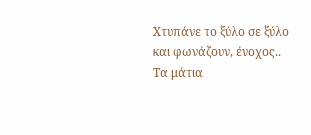Χτυπάνε το ξύλο σε ξύλο και φωνάζουν, ένοχος..
Τα μάτια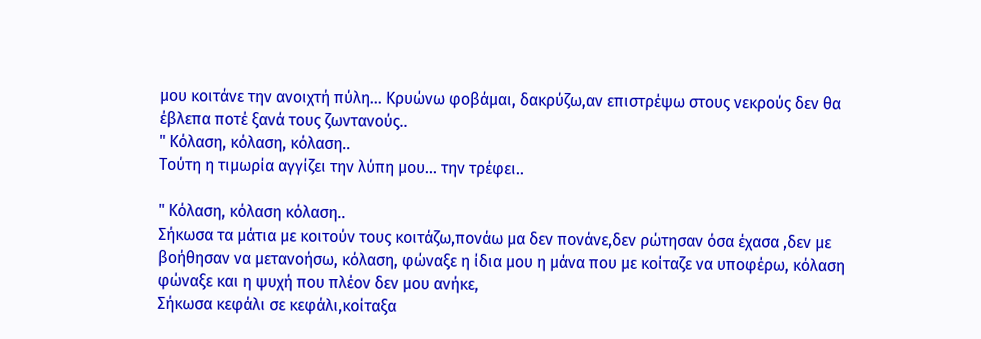μου κοιτάνε την ανοιχτή πύλη... Κρυώνω φοβάμαι, δακρύζω,αν επιστρέψω στους νεκρούς δεν θα έβλεπα ποτέ ξανά τους ζωντανούς..
" Κόλαση, κόλαση, κόλαση..
Τούτη η τιμωρία αγγίζει την λύπη μου... την τρέφει..

" Κόλαση, κόλαση κόλαση..
Σήκωσα τα μάτια με κοιτούν τους κοιτάζω,πονάω μα δεν πονάνε,δεν ρώτησαν όσα έχασα ,δεν με βοήθησαν να μετανοήσω, κόλαση, φώναξε η ίδια μου η μάνα που με κοίταζε να υποφέρω, κόλαση φώναξε και η ψυχή που πλέον δεν μου ανήκε,
Σήκωσα κεφάλι σε κεφάλι,κοίταξα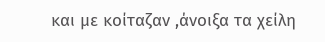και με κοίταζαν ,άνοιξα τα χείλη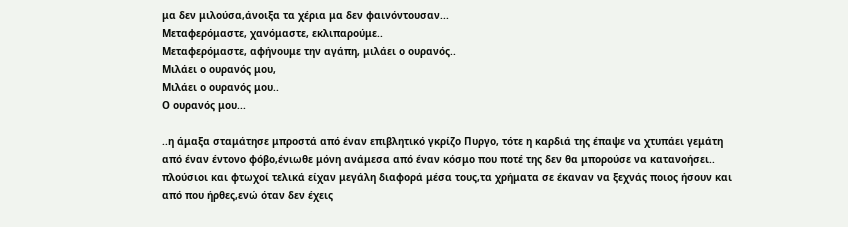μα δεν μιλούσα,άνοιξα τα χέρια μα δεν φαινόντουσαν...
Μεταφερόμαστε, χανόμαστε, εκλιπαρούμε..
Μεταφερόμαστε, αφήνουμε την αγάπη, μιλάει ο ουρανός..
Μιλάει ο ουρανός μου,
Μιλάει ο ουρανός μου..
Ο ουρανός μου...

..η άμαξα σταμάτησε μπροστά από έναν επιβλητικό γκρίζο Πυργο, τότε η καρδιά της έπαψε να χτυπάει γεμάτη από έναν έντονο φόβο,ένιωθε μόνη ανάμεσα από έναν κόσμο που ποτέ της δεν θα μπορούσε να κατανοήσει.. πλούσιοι και φτωχοί τελικά είχαν μεγάλη διαφορά μέσα τους,τα χρήματα σε έκαναν να ξεχνάς ποιος ήσουν και από που ήρθες,ενώ όταν δεν έχεις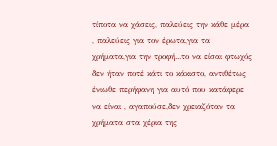τίποτα να χάσεις, παλεύεις την κάθε μέρα , παλεύεις για τον έρωτα,για τα χρήματα,για την τροφή...το να είσαι φτωχός δεν ήταν ποτέ κάτι το κάκιστο, αντιθέτως ένιωθε περήφανη για αυτό που κατάφερε να είναι , αγαπούσε,δεν χρειαζόταν τα χρήματα στα χέρια της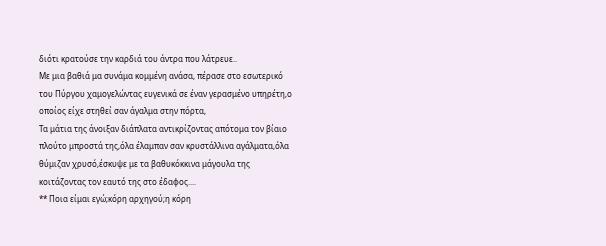διότι κρατούσε την καρδιά του άντρα που λάτρευε..
Με μια βαθιά μα συνάμα κομμένη ανάσα, πέρασε στο εσωτερικό του Πύργου χαμογελώντας ευγενικά σε έναν γερασμένο υπηρέτη,ο οποίος είχε στηθεί σαν άγαλμα στην πόρτα,
Τα μάτια της άνοιξαν διάπλατα αντικρίζοντας απότομα τον βίαιο πλούτο μπροστά της,όλα έλαμπαν σαν κρυστάλλινα αγάλματα,όλα θύμιζαν χρυσό,έσκυψε με τα βαθυκόκκινα μάγουλα της κοιτάζοντας τον εαυτό της στο έδαφος....
** Ποια είμαι εγώ;κόρη αρχηγού;η κόρη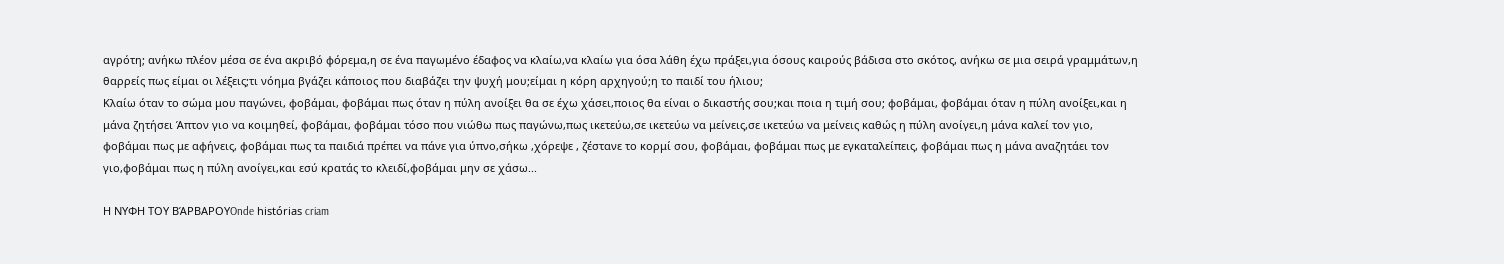αγρότη; ανήκω πλέον μέσα σε ένα ακριβό φόρεμα,η σε ένα παγωμένο έδαφος να κλαίω,να κλαίω για όσα λάθη έχω πράξει,για όσους καιρούς βάδισα στο σκότος, ανήκω σε μια σειρά γραμμάτων,η θαρρείς πως είμαι οι λέξεις;τι νόημα βγάζει κάποιος που διαβάζει την ψυχή μου;είμαι η κόρη αρχηγού;η το παιδί του ήλιου;
Κλαίω όταν το σώμα μου παγώνει, φοβάμαι, φοβάμαι πως όταν η πύλη ανοίξει θα σε έχω χάσει,ποιος θα είναι ο δικαστής σου;και ποια η τιμή σου; φοβάμαι, φοβάμαι όταν η πύλη ανοίξει,και η μάνα ζητήσει Άπτον γιο να κοιμηθεί, φοβάμαι, φοβάμαι τόσο που νιώθω πως παγώνω,πως ικετεύω,σε ικετεύω να μείνεις,σε ικετεύω να μείνεις καθώς η πύλη ανοίγει,η μάνα καλεί τον γιο, φοβάμαι πως με αφήνεις, φοβάμαι πως τα παιδιά πρέπει να πάνε για ύπνο,σήκω ,χόρεψε , ζέστανε το κορμί σου, φοβάμαι, φοβάμαι πως με εγκαταλείπεις, φοβάμαι πως η μάνα αναζητάει τον γιο,φοβάμαι πως η πύλη ανοίγει,και εσύ κρατάς το κλειδί,φοβάμαι μην σε χάσω...

Η ΝΥΦΗ ΤΟΥ ΒΆΡΒΑΡΟΥOnde histórias criam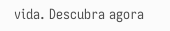vida. Descubra agora